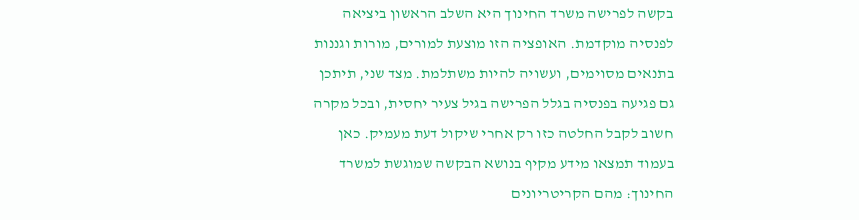בקשה לפרישה משרד החינוך היא השלב הראשון ביציאה לפנסיה מוקדמת. האופציה הזו מוצעת למורים, מורות וגננות בתנאים מסוימים, ועשויה להיות משתלמת. מצד שני, תיתכן גם פגיעה בפנסיה בגלל הפרישה בגיל צעיר יחסית, ובכל מקרה חשוב לקבל החלטה כזו רק אחרי שיקול דעת מעמיק. כאן בעמוד תמצאו מידע מקיף בנושא הבקשה שמוגשת למשרד החינוך: מהם הקריטריונים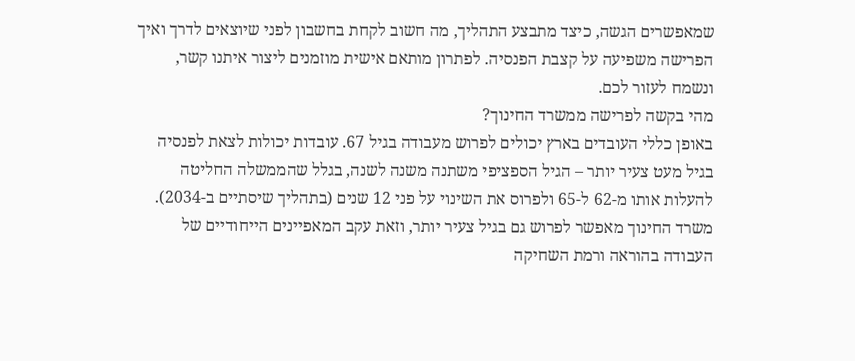שמאפשרים הגשה, כיצד מתבצע התהליך, מה חשוב לקחת בחשבון לפני שיוצאים לדרך ואיך הפרישה משפיעה על קצבת הפנסיה. לפתרון מותאם אישית מוזמנים ליצור איתנו קשר, ונשמח לעזור לכם.
מהי בקשה לפרישה ממשרד החינוך?
באופן כללי העובדים בארץ יכולים לפרוש מעבודה בגיל 67. עובדות יכולות לצאת לפנסיה בגיל מעט צעיר יותר – הגיל הספציפי משתנה משנה לשנה, בגלל שהממשלה החליטה להעלות אותו מ-62 ל-65 ולפרוס את השינוי על פני 12 שנים (בתהליך שיסתיים ב-2034).
משרד החינוך מאפשר לפרוש גם בגיל צעיר יותר, וזאת עקב המאפיינים הייחודיים של העבודה בהוראה ורמת השחיקה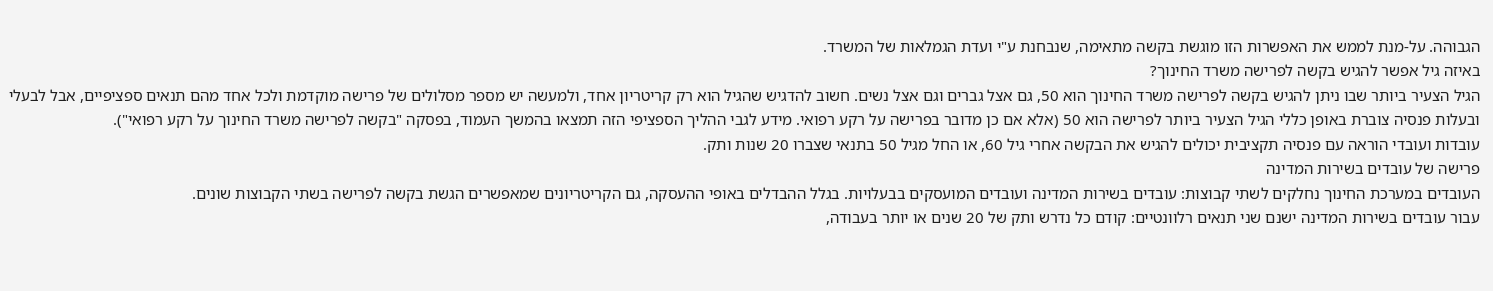הגבוהה. על-מנת לממש את האפשרות הזו מוגשת בקשה מתאימה, שנבחנת ע"י ועדת הגמלאות של המשרד.
באיזה גיל אפשר להגיש בקשה לפרישה משרד החינוך?
הגיל הצעיר ביותר שבו ניתן להגיש בקשה לפרישה משרד החינוך הוא 50, גם אצל גברים וגם אצל נשים. חשוב להדגיש שהגיל הוא רק קריטריון אחד, ולמעשה יש מספר מסלולים של פרישה מוקדמת ולכל אחד מהם תנאים ספציפיים, אבל לבעלי ובעלות פנסיה צוברת באופן כללי הגיל הצעיר ביותר לפרישה הוא 50 (אלא אם כן מדובר בפרישה על רקע רפואי. מידע לגבי ההליך הספציפי הזה תמצאו בהמשך העמוד, בפסקה "בקשה לפרישה משרד החינוך על רקע רפואי").
עובדות ועובדי הוראה עם פנסיה תקציבית יכולים להגיש את הבקשה אחרי גיל 60, או החל מגיל 50 בתנאי שצברו 20 שנות ותק.
פרישה של עובדים בשירות המדינה
העובדים במערכת החינוך נחלקים לשתי קבוצות: עובדים בשירות המדינה ועובדים המועסקים בבעלויות. בגלל ההבדלים באופי ההעסקה, גם הקריטריונים שמאפשרים הגשת בקשה לפרישה בשתי הקבוצות שונים.
עבור עובדים בשירות המדינה ישנם שני תנאים רלוונטיים: קודם כל נדרש ותק של 20 שנים או יותר בעבודה,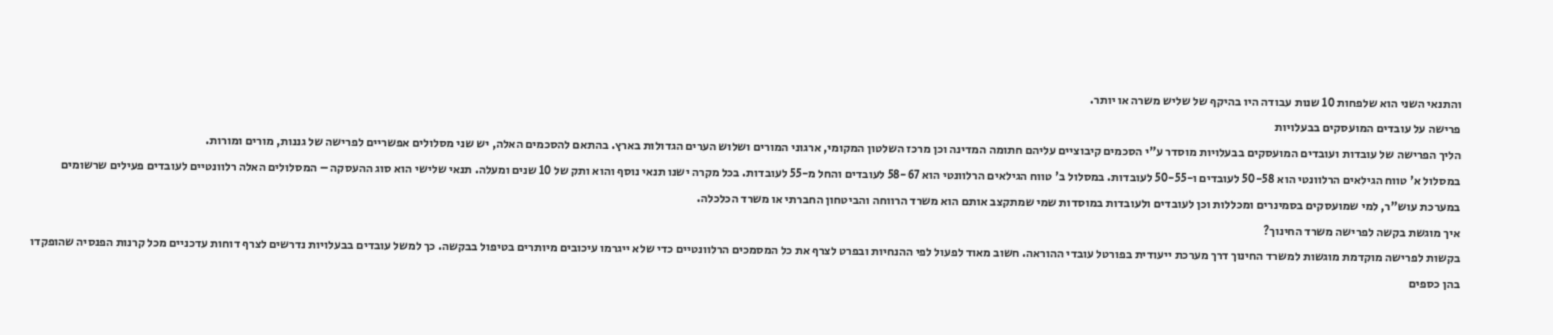והתנאי השני הוא שלפחות 10 שנות עבודה היו בהיקף של שליש משרה או יותר.
פרישה על עובדים המועסקים בבעלויות
הליך הפרישה של עובדות ועובדים המועסקים בבעלויות מוסדר ע"י הסכמים קיבוציים עליהם חתומה המדינה וכן מרכז השלטון המקומי, ארגוני המורים ושלוש הערים הגדולות בארץ. בהתאם להסכמים האלה, יש שני מסלולים אפשריים לפרישה של גננות, מורים ומורות.
במסלול א' טווח הגילאים הרלוונטי הוא 50-58 לעובדים ו-50-55 לעובדות. במסלול ב' טווח הגילאים הרלוונטי הוא 58-67 לעובדים והחל מ-55 לעובדות. בכל מקרה ישנו תנאי נוסף והוא ותק של 10 שנים ומעלה. תנאי שלישי הוא סוג ההעסקה – המסלולים האלה רלוונטיים לעובדים פעילים שרשומים במערכת עוש"ר, למי שמועסקים בסמינרים ומכללות וכן לעובדים ולעובדות במוסדות שמי שמתקצב אותם הוא משרד הרווחה והביטחון החברתי או משרד הכלכלה.
איך מוגשת בקשה לפרישה משרד החינוך?
בקשות לפרישה מוקדמת מוגשות למשרד החינוך דרך מערכת ייעודית בפורטל עובדי ההוראה. חשוב מאוד לפעול לפי ההנחיות ובפרט לצרף את כל המסמכים הרלוונטיים כדי שלא ייגרמו עיכובים מיותרים בטיפול בבקשה. כך למשל עובדים בבעלויות נדרשים לצרף דוחות עדכניים מכל קרנות הפנסיה שהופקדו בהן כספים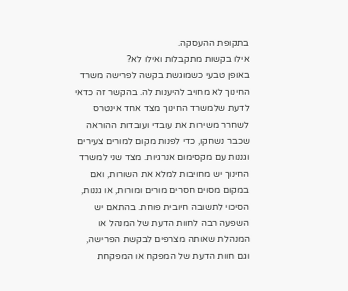בתקופת ההעסקה.
אילו בקשות מתקבלות ואילו לא?
באופן טבעי כשמוגשת בקשה לפרישה משרד החינוך לא מחויב להיענות לה. בהקשר זה כדאי לדעת שלמשרד החינוך מצד אחד אינטרס לשחרר משירות את עובדי ועובדות ההוראה שכבר נשחקו, כדי לפנות מקום למורים צעירים וגננות עם מקסימום אנרגיות. מצד שני למשרד החינוך יש מחויבות למלא את השורות, ואם במקום מסוים חסרים מורים ומורות, או גננות, הסיכוי לתשובה חיובית פוחת. בהתאם יש השפעה רבה לחוות הדעת של המנהל או המנהלת שאותה מצרפים לבקשת הפרישה, וגם חוות הדעת של המפקח או המפקחת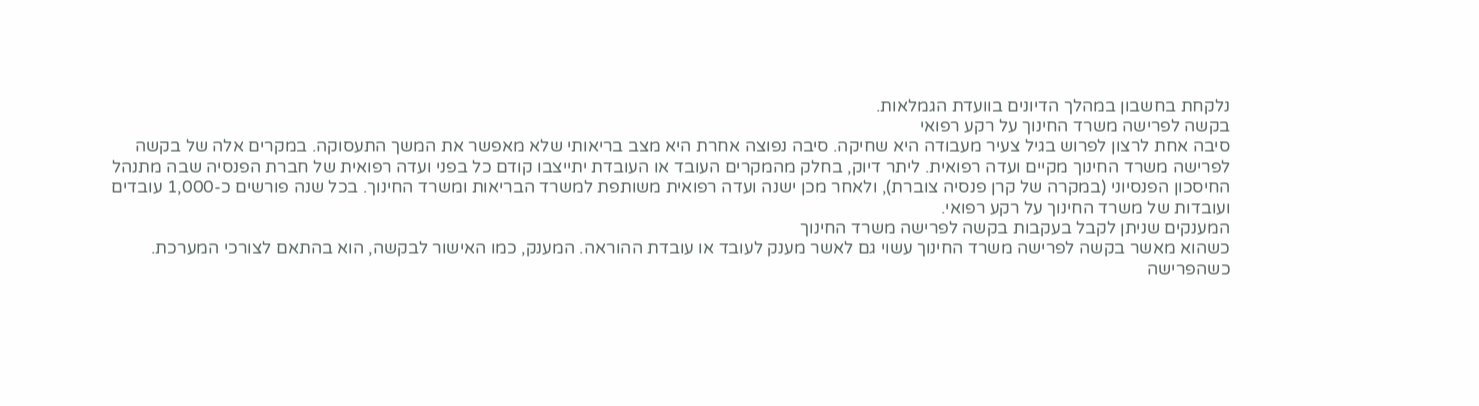נלקחת בחשבון במהלך הדיונים בוועדת הגמלאות.
בקשה לפרישה משרד החינוך על רקע רפואי
סיבה אחת לרצון לפרוש בגיל צעיר מעבודה היא שחיקה. סיבה נפוצה אחרת היא מצב בריאותי שלא מאפשר את המשך התעסוקה. במקרים אלה של בקשה לפרישה משרד החינוך מקיים ועדה רפואית. ליתר דיוק, בחלק מהמקרים העובד או העובדת יתייצבו קודם כל בפני ועדה רפואית של חברת הפנסיה שבה מתנהל החיסכון הפנסיוני (במקרה של קרן פנסיה צוברת), ולאחר מכן ישנה ועדה רפואית משותפת למשרד הבריאות ומשרד החינוך. בכל שנה פורשים כ-1,000 עובדים ועובדות של משרד החינוך על רקע רפואי.
המענקים שניתן לקבל בעקבות בקשה לפרישה משרד החינוך
כשהוא מאשר בקשה לפרישה משרד החינוך עשוי גם לאשר מענק לעובד או עובדת ההוראה. המענק, כמו האישור לבקשה, הוא בהתאם לצורכי המערכת.
כשהפרישה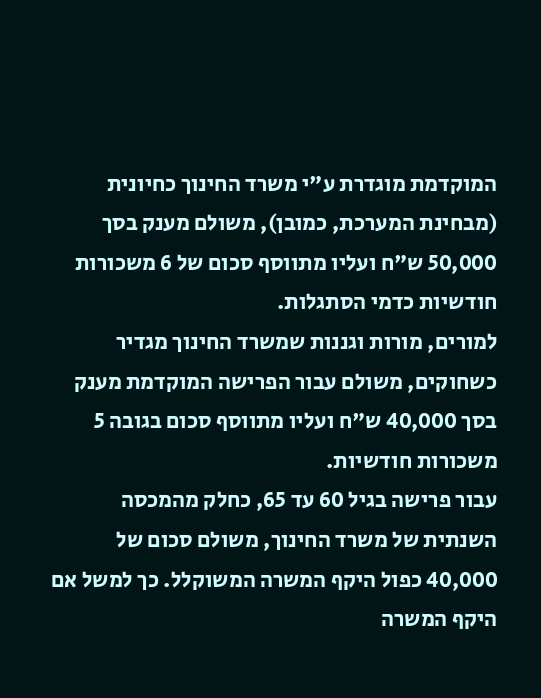המוקדמת מוגדרת ע"י משרד החינוך כחיונית (מבחינת המערכת, כמובן), משולם מענק בסך 50,000 ש"ח ועליו מתווסף סכום של 6 משכורות חודשיות כדמי הסתגלות.
למורים, מורות וגננות שמשרד החינוך מגדיר כשחוקים, משולם עבור הפרישה המוקדמת מענק בסך 40,000 ש"ח ועליו מתווסף סכום בגובה 5 משכורות חודשיות.
עבור פרישה בגיל 60 עד 65, כחלק מהמכסה השנתית של משרד החינוך, משולם סכום של 40,000 כפול היקף המשרה המשוקלל. כך למשל אם היקף המשרה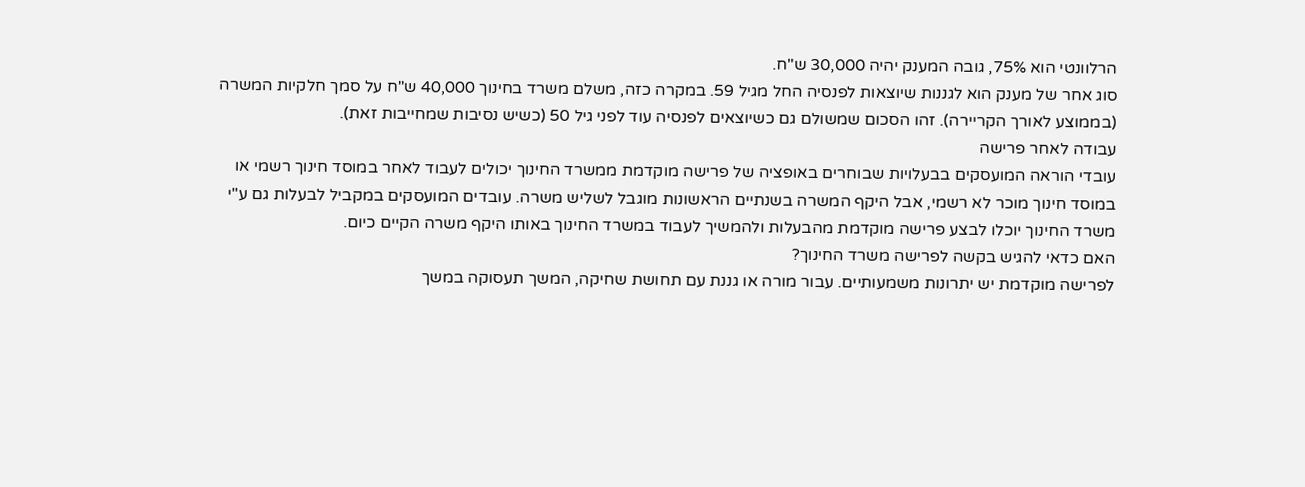הרלוונטי הוא 75%, גובה המענק יהיה 30,000 ש"ח.
סוג אחר של מענק הוא לגננות שיוצאות לפנסיה החל מגיל 59. במקרה כזה, משלם משרד בחינוך 40,000 ש"ח על סמך חלקיות המשרה (בממוצע לאורך הקריירה). זהו הסכום שמשולם גם כשיוצאים לפנסיה עוד לפני גיל 50 (כשיש נסיבות שמחייבות זאת).
עבודה לאחר פרישה
עובדי הוראה המועסקים בבעלויות שבוחרים באופציה של פרישה מוקדמת ממשרד החינוך יכולים לעבוד לאחר במוסד חינוך רשמי או במוסד חינוך מוכר לא רשמי, אבל היקף המשרה בשנתיים הראשונות מוגבל לשליש משרה. עובדים המועסקים במקביל לבעלות גם ע"י משרד החינוך יוכלו לבצע פרישה מוקדמת מהבעלות ולהמשיך לעבוד במשרד החינוך באותו היקף משרה הקיים כיום.
האם כדאי להגיש בקשה לפרישה משרד החינוך?
לפרישה מוקדמת יש יתרונות משמעותיים. עבור מורה או גננת עם תחושת שחיקה, המשך תעסוקה במשך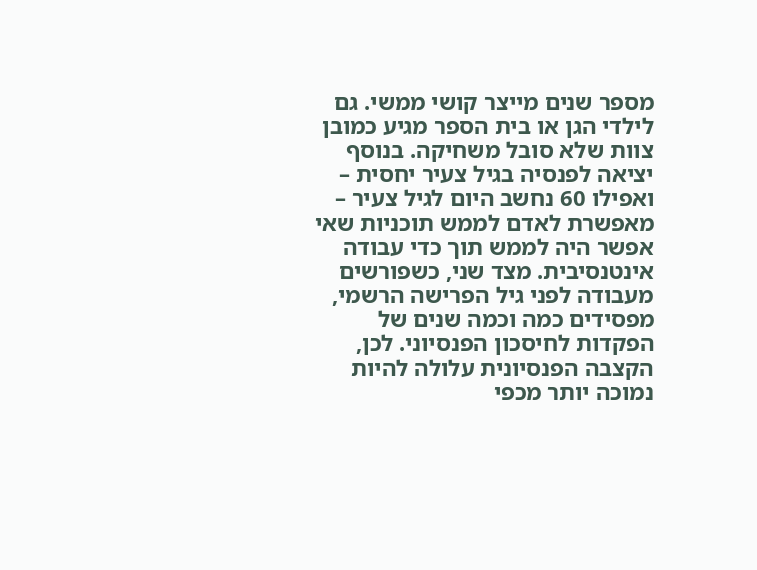מספר שנים מייצר קושי ממשי. גם לילדי הגן או בית הספר מגיע כמובן צוות שלא סובל משחיקה. בנוסף יציאה לפנסיה בגיל צעיר יחסית – ואפילו 60 נחשב היום לגיל צעיר – מאפשרת לאדם לממש תוכניות שאי אפשר היה לממש תוך כדי עבודה אינטנסיבית. מצד שני, כשפורשים מעבודה לפני גיל הפרישה הרשמי, מפסידים כמה וכמה שנים של הפקדות לחיסכון הפנסיוני. לכן, הקצבה הפנסיונית עלולה להיות נמוכה יותר מכפי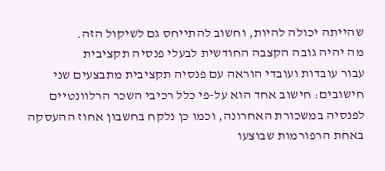שהייתה יכולה להיות, וחשוב להתייחס גם לשיקול הזה.
מה יהיה גובה הקצבה החודשית לבעלי פנסיה תקציבית
עבור עובדות ועובדי הוראה עם פנסיה תקציבית מתבצעים שני חישובים: חישוב אחד הוא על-פי כלל רכיבי השכר הרלוונטיים לפנסיה במשכורת האחרונה, וכמו כן נלקח בחשבון אחוז ההעסקה באחת הרפורמות שבוצעו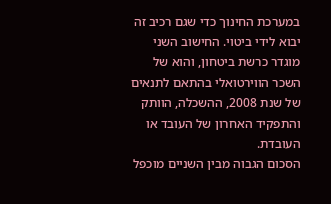במערכת החינוך כדי שגם רכיב זה יבוא לידי ביטוי. החישוב השני מוגדר כרשת ביטחון, והוא של השכר הווירטואלי בהתאם לתנאים של שנת 2008, ההשכלה, הוותק והתפקיד האחרון של העובד או העובדת.
הסכום הגבוה מבין השניים מוכפל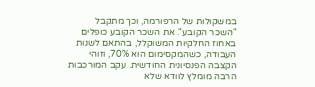במשקולות של הרפורמה, וכך מתקבל "השכר הקובע". את השכר הקובע כופלים באחוז החלקיות המשוקלל, בהתאם לשנות העבודה, כשהמקסימום הוא 70%, וזוהי הקצבה הפנסיונית החודשית. עקב המורכבות הרבה מומלץ לוודא שלא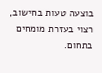בוצעה טעות בחישוב, רצוי בעזרת מומחים בתחום.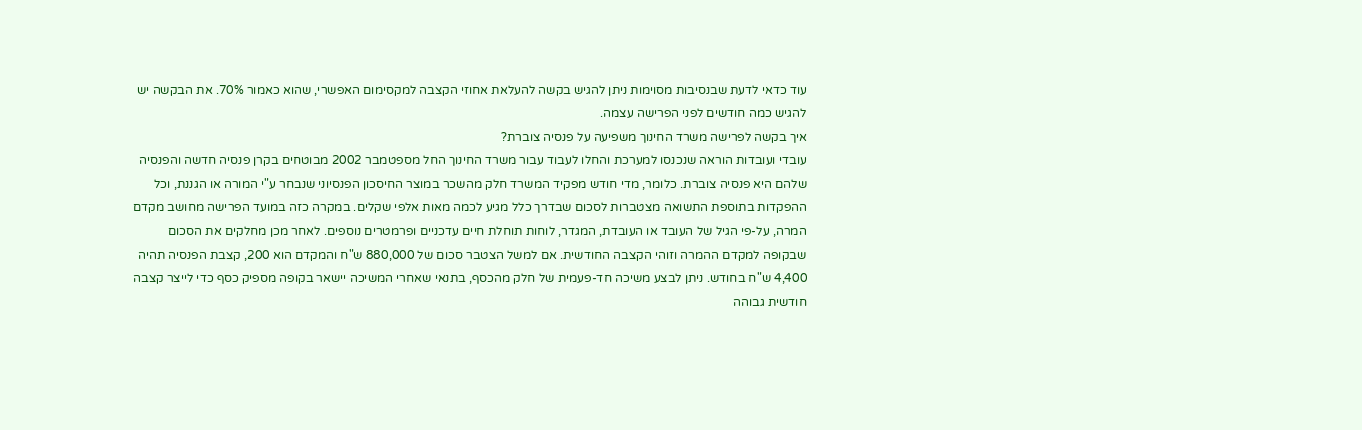עוד כדאי לדעת שבנסיבות מסוימות ניתן להגיש בקשה להעלאת אחוזי הקצבה למקסימום האפשרי, שהוא כאמור 70%. את הבקשה יש להגיש כמה חודשים לפני הפרישה עצמה.
איך בקשה לפרישה משרד החינוך משפיעה על פנסיה צוברת?
עובדי ועובדות הוראה שנכנסו למערכת והחלו לעבוד עבור משרד החינוך החל מספטמבר 2002 מבוטחים בקרן פנסיה חדשה והפנסיה שלהם היא פנסיה צוברת. כלומר, מדי חודש מפקיד המשרד חלק מהשכר במוצר החיסכון הפנסיוני שנבחר ע"י המורה או הגננת, וכל ההפקדות בתוספת התשואה מצטברות לסכום שבדרך כלל מגיע לכמה מאות אלפי שקלים. במקרה כזה במועד הפרישה מחושב מקדם המרה, על-פי הגיל של העובד או העובדת, המגדר, לוחות תוחלת חיים עדכניים ופרמטרים נוספים. לאחר מכן מחלקים את הסכום שבקופה למקדם ההמרה וזוהי הקצבה החודשית. אם למשל הצטבר סכום של 880,000 ש"ח והמקדם הוא 200, קצבת הפנסיה תהיה 4,400 ש"ח בחודש. ניתן לבצע משיכה חד-פעמית של חלק מהכסף, בתנאי שאחרי המשיכה יישאר בקופה מספיק כסף כדי לייצר קצבה חודשית גבוהה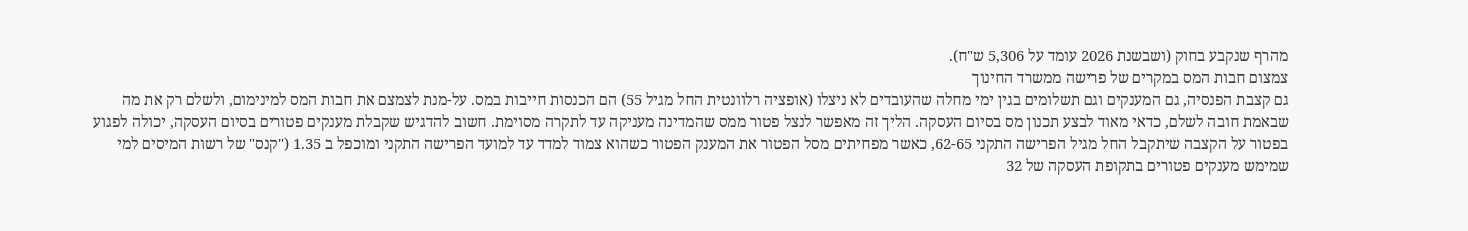מהרף שנקבע בחוק (ושבשנת 2026 עומד על 5,306 ש"ח).
צמצום חבות המס במקרים של פרישה ממשרד החינוך
גם קצבת הפנסיה, גם המענקים וגם תשלומים בגין ימי מחלה שהעובדים לא ניצלו (אופציה רלוונטית החל מגיל 55) הם הכנסות חייבות במס. על-מנת לצמצם את חבות המס למינימום, ולשלם רק את מה שבאמת חובה לשלם, כדאי מאוד לבצע תכנון מס בסיום העסקה. הליך זה מאפשר לנצל פטור ממס שהמדינה מעניקה עד לתקרה מסוימת. חשוב להדגיש שקבלת מענקים פטורים בסיום העסקה, יכולה לפגוע בפטור על הקצבה שיתקבל החל מגיל הפרישה התקני 62-65, כאשר מפחיתים מסל הפטור את המענק הפטור כשהוא צמוד למדד עד למועד הפרישה התקני ומוכפל ב 1.35 ("קנס" של רשות המיסים למי שמימש מענקים פטורים בתקופת העסקה של 32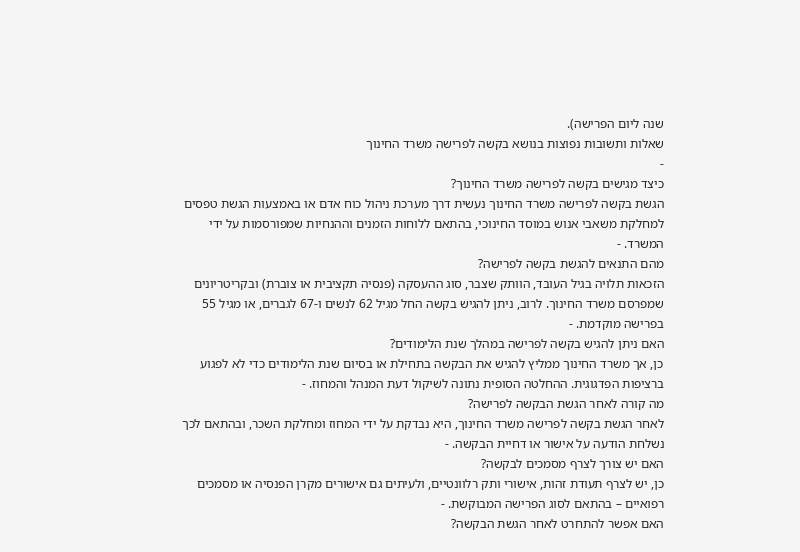שנה ליום הפרישה).
שאלות ותשובות נפוצות בנושא בקשה לפרישה משרד החינוך
-
כיצד מגישים בקשה לפרישה משרד החינוך?
הגשת בקשה לפרישה משרד החינוך נעשית דרך מערכת ניהול כוח אדם או באמצעות הגשת טפסים למחלקת משאבי אנוש במוסד החינוכי, בהתאם ללוחות הזמנים וההנחיות שמפורסמות על ידי המשרד. -
מהם התנאים להגשת בקשה לפרישה?
הזכאות תלויה בגיל העובד, הוותק שצבר, סוג ההעסקה (פנסיה תקציבית או צוברת) ובקריטריונים שמפרסם משרד החינוך. לרוב, ניתן להגיש בקשה החל מגיל 62 לנשים ו-67 לגברים, או מגיל 55 בפרישה מוקדמת. -
האם ניתן להגיש בקשה לפרישה במהלך שנת הלימודים?
כן, אך משרד החינוך ממליץ להגיש את הבקשה בתחילת או בסיום שנת הלימודים כדי לא לפגוע ברציפות הפדגוגית. ההחלטה הסופית נתונה לשיקול דעת המנהל והמחוז. -
מה קורה לאחר הגשת הבקשה לפרישה?
לאחר הגשת בקשה לפרישה משרד החינוך, היא נבדקת על ידי המחוז ומחלקת השכר, ובהתאם לכך נשלחת הודעה על אישור או דחיית הבקשה. -
האם יש צורך לצרף מסמכים לבקשה?
כן, יש לצרף תעודת זהות, אישורי ותק רלוונטיים, ולעיתים גם אישורים מקרן הפנסיה או מסמכים רפואיים – בהתאם לסוג הפרישה המבוקשת. -
האם אפשר להתחרט לאחר הגשת הבקשה?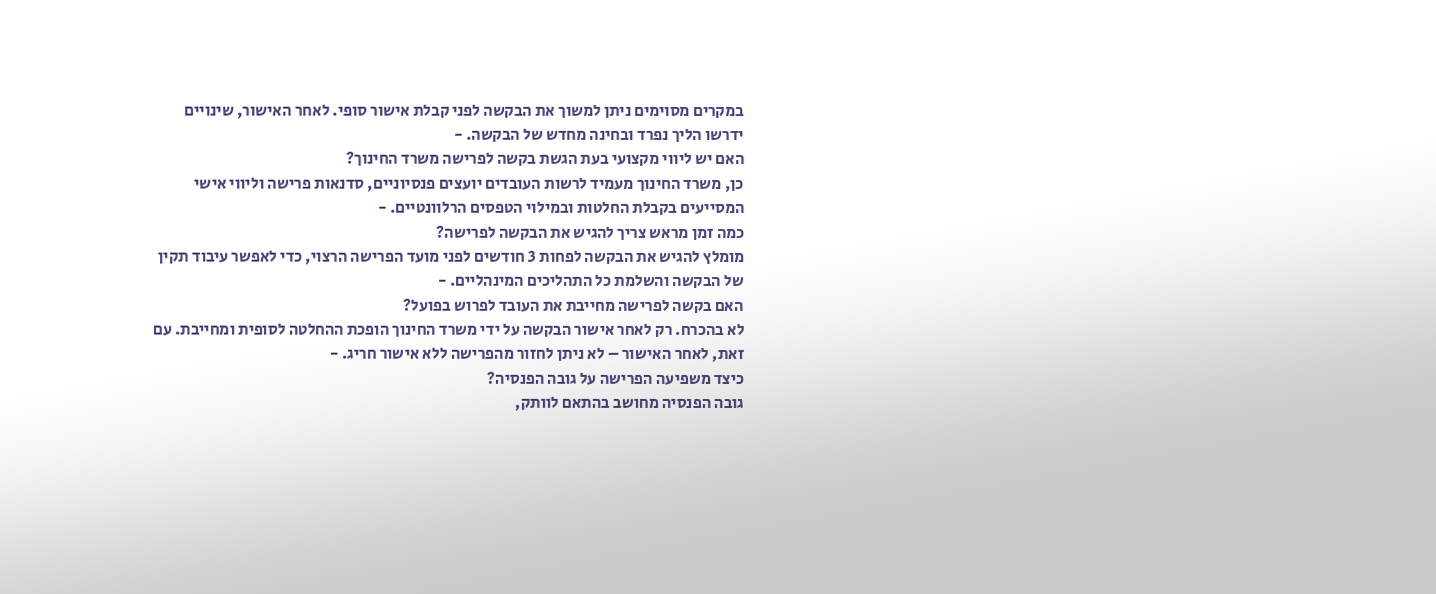במקרים מסוימים ניתן למשוך את הבקשה לפני קבלת אישור סופי. לאחר האישור, שינויים ידרשו הליך נפרד ובחינה מחדש של הבקשה. -
האם יש ליווי מקצועי בעת הגשת בקשה לפרישה משרד החינוך?
כן, משרד החינוך מעמיד לרשות העובדים יועצים פנסיוניים, סדנאות פרישה וליווי אישי המסייעים בקבלת החלטות ובמילוי הטפסים הרלוונטיים. -
כמה זמן מראש צריך להגיש את הבקשה לפרישה?
מומלץ להגיש את הבקשה לפחות 3 חודשים לפני מועד הפרישה הרצוי, כדי לאפשר עיבוד תקין של הבקשה והשלמת כל התהליכים המינהליים. -
האם בקשה לפרישה מחייבת את העובד לפרוש בפועל?
לא בהכרח. רק לאחר אישור הבקשה על ידי משרד החינוך הופכת ההחלטה לסופית ומחייבת. עם זאת, לאחר האישור – לא ניתן לחזור מהפרישה ללא אישור חריג. -
כיצד משפיעה הפרישה על גובה הפנסיה?
גובה הפנסיה מחושב בהתאם לוותק,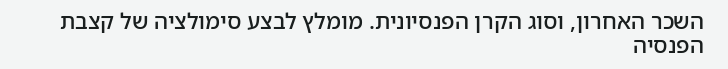השכר האחרון, וסוג הקרן הפנסיונית. מומלץ לבצע סימולציה של קצבת הפנסיה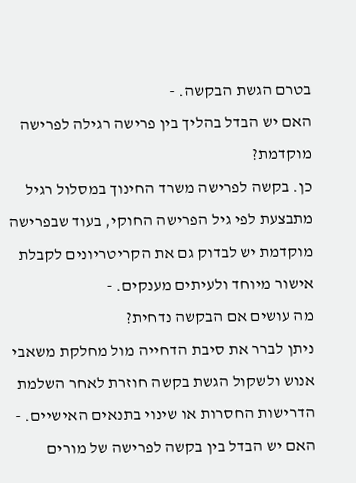בטרם הגשת הבקשה. -
האם יש הבדל בהליך בין פרישה רגילה לפרישה מוקדמת?
כן. בקשה לפרישה משרד החינוך במסלול רגיל מתבצעת לפי גיל הפרישה החוקי, בעוד שבפרישה מוקדמת יש לבדוק גם את הקריטריונים לקבלת אישור מיוחד ולעיתים מענקים. -
מה עושים אם הבקשה נדחית?
ניתן לברר את סיבת הדחייה מול מחלקת משאבי אנוש ולשקול הגשת בקשה חוזרת לאחר השלמת הדרישות החסרות או שינוי בתנאים האישיים. -
האם יש הבדל בין בקשה לפרישה של מורים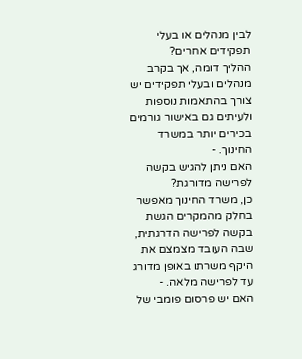לבין מנהלים או בעלי תפקידים אחרים?
ההליך דומה, אך בקרב מנהלים ובעלי תפקידים יש צורך בהתאמות נוספות ולעיתים גם באישור גורמים בכירים יותר במשרד החינוך. -
האם ניתן להגיש בקשה לפרישה מדורגת?
כן, משרד החינוך מאפשר בחלק מהמקרים הגשת בקשה לפרישה הדרגתית, שבה העובד מצמצם את היקף משרתו באופן מדורג עד לפרישה מלאה. -
האם יש פרסום פומבי של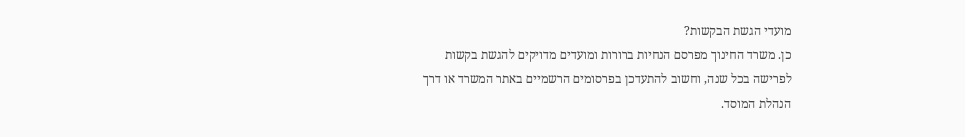מועדי הגשת הבקשות?
כן. משרד החינוך מפרסם הנחיות ברורות ומועדים מדויקים להגשת בקשות לפרישה בכל שנה, וחשוב להתעדכן בפרסומים הרשמיים באתר המשרד או דרך הנהלת המוסד.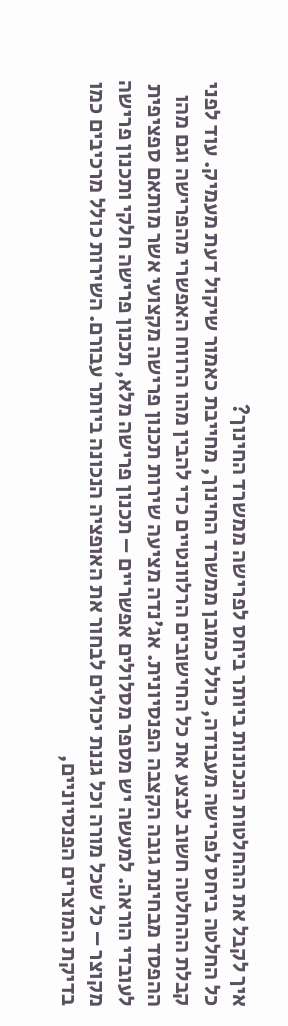איך לקבל את ההחלטות הנכונות ביותר ביחס לפרישה ממשרד החינוך?
כל החלטה ביחס לפרישה מעבודה, כולל כמובן ממשרד החינוך, מחייבת כאמור שיקול דעת מעמיק. עוד לפני קבלת ההחלטה חשוב לבצע את כל החישובים הרלוונטיים כדי להבין מהו הרווח האפשרי מהפרישה וגם מהו ההפסד מבחינת גובה הקצבה הפנסיונית. אג'נדה מציעה שירות תכנון פרישה מקצועי אשר מותאם ספציפית לעובדי הוראה. למעשה יש מספר מסלולים אפשריים – תכנון פרישה מלא, תכנון פרישה חלקי ותכנון פרישה מקוצר – כל שכל מורה וכל גננת יכולים לבחור את האופציה הנכונה ביותר עבורם. השירות כולל מרכיבים כמו בדיקת המוצרים הפנסיוניים,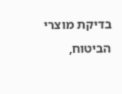בדיקת מוצרי הביטוח,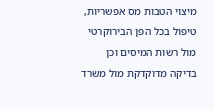מיצוי הטבות מס אפשריות, טיפול בכל הפן הבירוקרטי מול רשות המיסים וכן בדיקה מדוקדקת מול משרד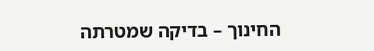החינוך – בדיקה שמטרתה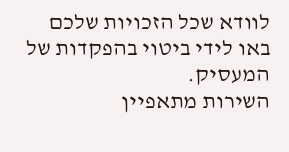לוודא שכל הזכויות שלכם באו לידי ביטוי בהפקדות של המעסיק.
השירות מתאפיין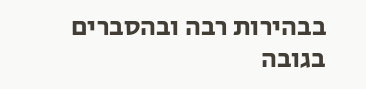בבהירות רבה ובהסברים בגובה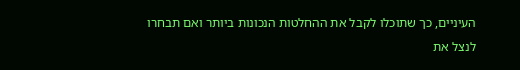העיניים, כך שתוכלו לקבל את ההחלטות הנכונות ביותר ואם תבחרו לנצל את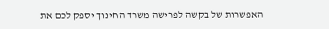האפשרות של בקשה לפרישה משרד החינוך יספק לכם את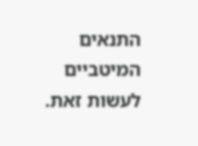התנאים המיטביים לעשות זאת.